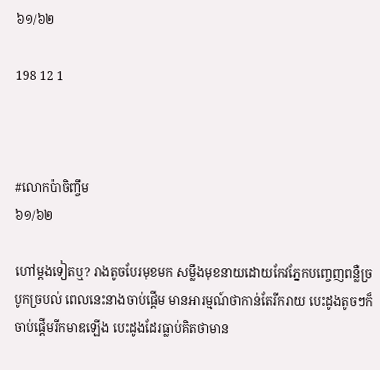៦១/៦២

198 12 1



#លោកប៉ាចិញ្ចឹម
៦១/៦២

ហៅម្ដងទៀតឬ? រាងតូចបែរមុខមក សម្លឹងមុខនាយដោយកែវភ្នែកបញ្ចេញពន្លឺច្របូកច្របល់ ពេលនេះនាងចាប់ផ្ដើម មានអារម្មណ៍ថាកាន់តែរីករាយ បេះដូងតូចៗក៏ចាប់ផ្ដើមរីកមាឌឡើង បេះដូងដែរធ្លាប់គិតថាមាន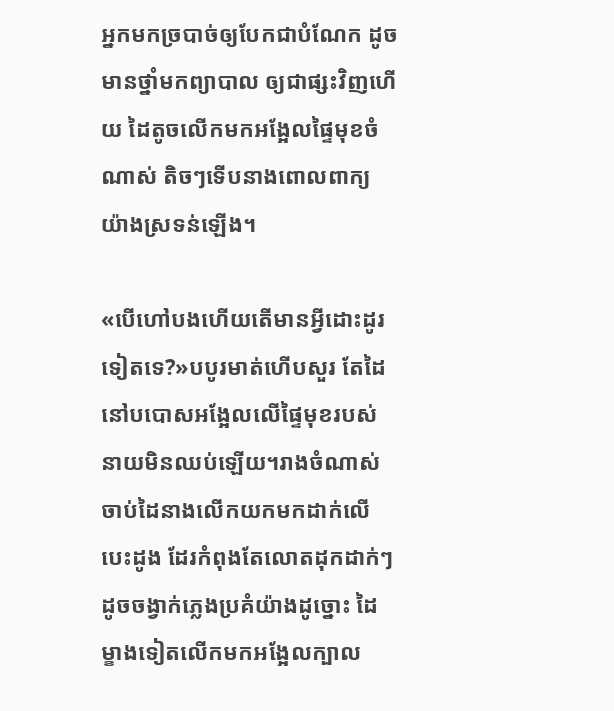អ្នកមកច្របាច់ឲ្យបែកជាបំណែក ដូចមានថ្នាំមកព្យាបាល ឲ្យជាផ្សះវិញហើយ ដៃតូចលើកមកអង្អែលផ្ទៃមុខចំណាស់ តិចៗទើបនាងពោលពាក្យយ៉ាងស្រទន់ឡើង។

«បើហៅបងហើយតើមានអ្វីដោះដូរទៀតទេ?»បបូរមាត់ហើបសួរ តែដៃនៅបបោសអង្អែលលើផ្ទៃមុខរបស់នាយមិនឈប់ឡើយ។រាងចំណាស់ចាប់ដៃនាងលើកយកមកដាក់លើបេះដូង ដែរកំពុងតែលោតដុកដាក់ៗ ដូចចង្វាក់ភ្លេងប្រគំយ៉ាងដូច្នោះ ដៃម្ខាងទៀតលើកមកអង្អែលក្បាល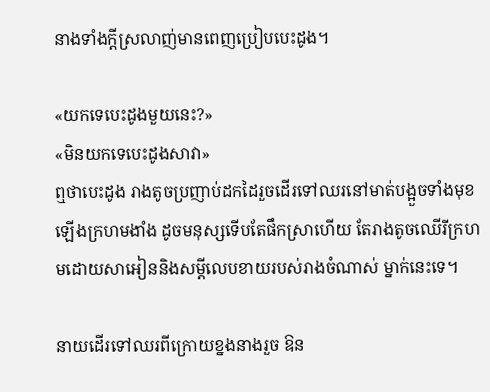នាងទាំងក្ដីស្រលាញ់មានពេញប្រៀបបេះដូង។

«យកទេបេះដូងមួយនេះ?»
«មិនយកទេបេះដូងសាវា»
ឮថាបេះដូង រាងតូចប្រញាប់ដកដៃរួចដើរទៅឈរនៅមាត់បង្អួចទាំងមុខឡើងក្រហមងាំង ដូចមនុស្សទើបតែផឹកស្រាហើយ តែរាងតូចឈើរីក្រហមដោយសាអៀននិងសម្ដីលេបខាយរបស់រាងចំណាស់ ម្នាក់នេះទេ។

នាយដើរទៅឈរពីក្រោយខ្នងនាងរួច ឱន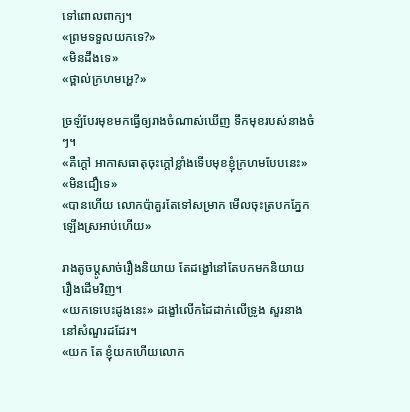ទៅពោលពាក្យ។
«ព្រមទទួលយកទេ?»
«មិនដឹងទេ»
«ថ្ពាល់ក្រហមអ្ហេ?»

ច្រឡំបែរមុខមកធ្វើឲ្យរាងចំណាស់ឃើញ ទឹកមុខរបស់នាងចំៗ។
«គឺក្ដៅ អាកាសធាតុចុះក្ដៅខ្លាំងទើបមុខខ្ញុំក្រហមបែបនេះ»
«មិនជឿទេ»
«បានហើយ លោកប៉ាគួរតែទៅសម្រាក មើលចុះត្របកភ្នែកឡើងស្រអាប់ហើយ»

រាងតូចប្ដូសាច់រឿងនិយាយ តែដង្ខៅនៅតែបកមកនិយាយរឿងដើមវិញ។
«យកទេបេះដូងនេះ» ដង្ខៅលើកដៃដាក់លើទ្រូង សួរនាងនៅសំណួរដដែរ។
«យក តែ ខ្ញុំយកហើយលោក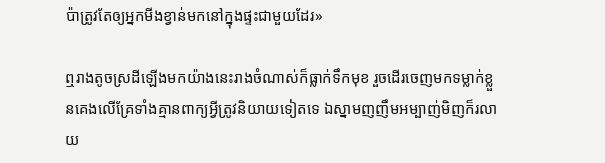ប៉ាត្រូវតែឲ្យអ្នកមីងខ្វាន់មកនៅក្នុងផ្ទះជាមួយដែរ»

ឮរាងតូចស្រដីឡើងមកយ៉ាងនេះរាងចំណាស់ក៏ធ្លាក់ទឹកមុខ រួចដើរចេញមកទម្លាក់ខ្លួនគេងលើគ្រែទាំងគ្មានពាក្យអ្វីត្រូវនិយាយទៀតទេ ឯស្នាមញញឹមអម្បាញ់មិញក៏រលាយ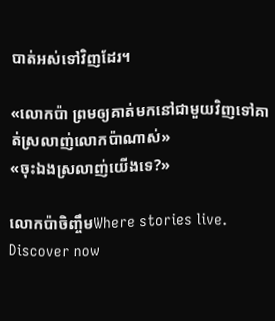បាត់អស់ទៅវិញដែរ។

«លោកប៉ា ព្រមឲ្យគាត់មកនៅជាមួយវិញទៅគាត់ស្រលាញ់លោកប៉ាណាស់»
«ចុះឯងស្រលាញ់យើងទេ?»

លោកប៉ាចិញ្ចឹមWhere stories live. Discover now